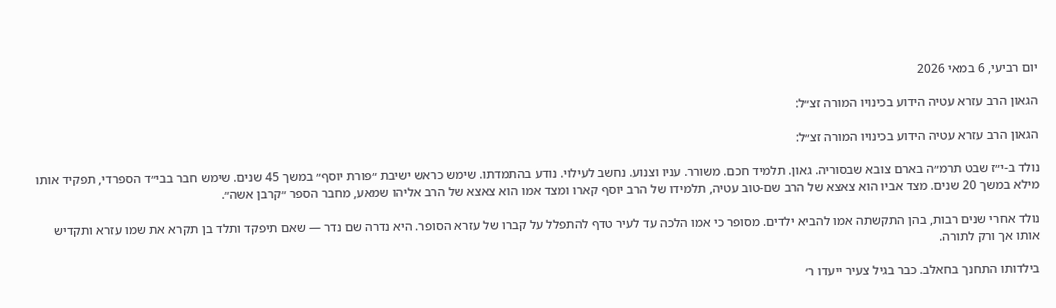יום רביעי, 6 במאי 2026

הגאון הרב עזרא עטיה הידוע בכינויו המורה זצ״ל:

הגאון הרב עזרא עטיה הידוע בכינויו המורה זצ״ל:

נולד ב-י״ז שבט תרמ״ה בארם צובא שבסוריה. גאון. תלמיד חכם. משורר. עניו וצנוע. נחשב לעילוי. נודע בהתמדתו. שימש כראש ישיבת ״פורת יוסף״ במשך 45 שנים. שימש חבר בבי״ד הספרדי, תפקיד אותו מילא במשך 20 שנים. מצד אביו הוא צאצא של הרב שם-טוב עטיה, תלמידו של הרב יוסף קארו ומצד אמו הוא צאצא של הרב אליהו שמאע, מחבר הספר ״קרבן אשה״.

נולד אחרי שנים רבות, בהן התקשתה אמו להביא ילדים. מסופר כי אמו הלכה עד לעיר טדף להתפלל על קברו של עזרא הסופר. היא נדרה שם נדר — שאם תיפקד ותלד בן תקרא את שמו עזרא ותקדיש אותו אך ורק לתורה.

בילדותו התחנך בחאלב. כבר בגיל צעיר ייעדו ר׳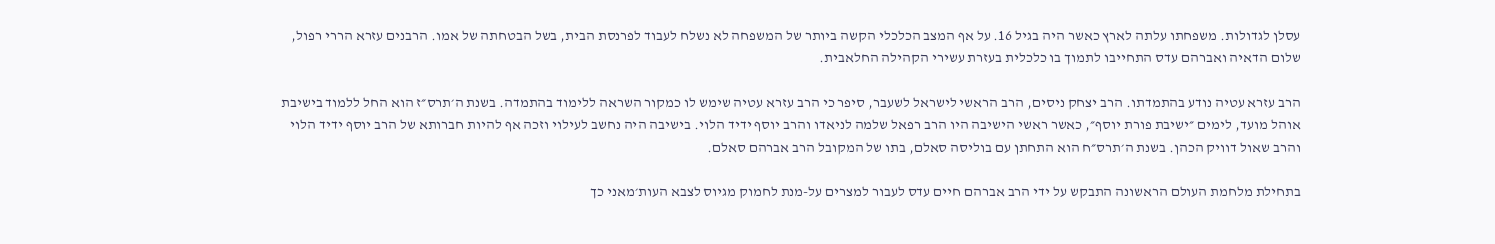עסלן לגדולות. משפחתו עלתה לארץ כאשר היה בגיל 16. על אף המצב הכלכלי הקשה ביותר של המשפחה לא נשלח לעבוד לפרנסת הבית, בשל הבטחתה של אמו. הרבנים עזרא הררי רפול, שלום הדאיה ואברהם עדס התחייבו לתמוך בו כלכלית בעזרת עשירי הקהילה החלאבית.

הרב עזרא עטיה נודע בהתמדתו. הרב יצחק ניסים, הרב הראשי לישראל לשעבר, סיפר כי הרב עזרא עטיה שימש לו כמקור השראה ללימוד בהתמדה. בשנת ה׳תרס״ז הוא החל ללמוד בישיבת אוהל מועד, לימים ״ישיבת פורת יוסף״, כאשר ראשי הישיבה היו הרב רפאל שלמה לניאדו והרב יוסף ידיד הלוי. בישיבה היה נחשב לעילוי וזכה אף להיות חברותא של הרב יוסף ידיד הלוי והרב שאול דוויק הכהן. בשנת ה׳תרס״ח הוא התחתן עם בוליסה סאלם, בתו של המקובל הרב אברהם סאלם.

בתחילת מלחמת העולם הראשונה התבקש על ידי הרב אברהם חיים עדס לעבור למצרים על-מנת לחמוק מגיוס לצבא העות׳מאני כך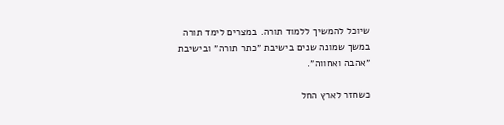שיוכל להמשיך ללמוד תורה. במצרים לימד תורה במשך שמונה שנים בישיבת ״כתר תורה״ ובישיבת ״אהבה ואחווה״.

כשחזר לארץ החל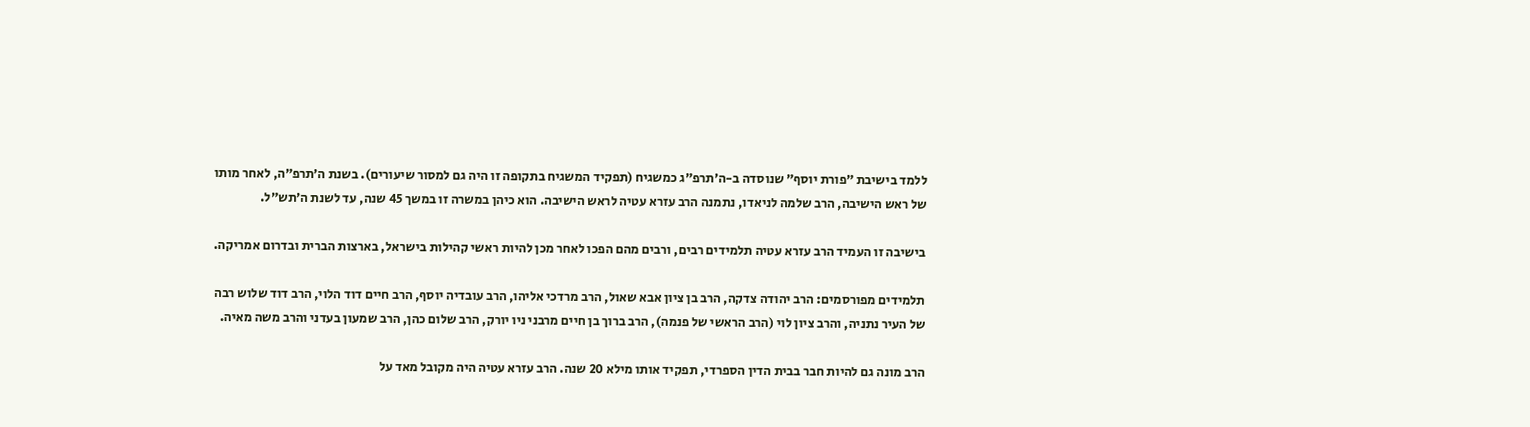ללמד בישיבת ״פורת יוסף״ שנוסדה ב-ה׳תרפ״ג כמשגיח (תפקיד המשגיח בתקופה זו היה גם למסור שיעורים). בשנת ה׳תרפ״ה, לאחר מותו של ראש הישיבה, הרב שלמה לניאדו, נתמנה הרב עזרא עטיה לראש הישיבה. הוא כיהן במשרה זו במשך 45 שנה, עד לשנת ה׳תש״ל.

בישיבה זו העמיד הרב עזרא עטיה תלמידים רבים, ורבים מהם הפכו לאחר מכן להיות ראשי קהילות בישראל, בארצות הברית ובדרום אמריקה.

תלמידים מפורסמים: הרב יהודה צדקה, הרב בן ציון אבא שאול, הרב מרדכי אליהו, הרב עובדיה יוסף, הרב חיים דוד הלוי, הרב דוד שלוש רבה של העיר נתניה, והרב ציון לוי (הרב הראשי של פנמה), הרב ברוך בן חיים מרבני ניו יורק, הרב שלום כהן, הרב שמעון בעדני והרב משה מאיה.

הרב מונה גם להיות חבר בבית הדין הספרדי, תפקיד אותו מילא 20 שנה. הרב עזרא עטיה היה מקובל מאד על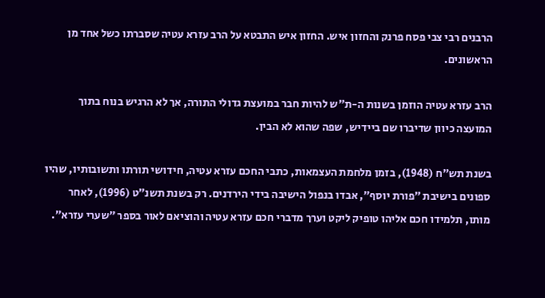הרבנים רבי צבי פסח פרנק והחזון איש. החזון איש התבטא על הרב עזרא עטיה שסברתו כשל אחד מן הראשונים.

הרב עזרא עטיה הוזמן בשנות ה-ת״ש להיות חבר במועצת גדולי התורה, אך לא הרגיש בנוח בתוך המועצה כיוון שדיברו שם ביידיש, שפה שהוא לא הבין.

בשנת תש״ח (1948), בזמן מלחמת העצמאות, כתבי החכם עזרא עטיה, חידושי תורתו ותשובותיו, שהיו ספונים בישיבת ״פורת יוסף״, אבדו בנפול הישיבה בידי הירדנים. רק בשנת תשנ״ט (1996), לאחר מותו, תלמידו חכם אליהו טופיק ליקט וערך מדברי חכם עזרא עטיה והוציאם לאור בספר ״שערי עזרא״.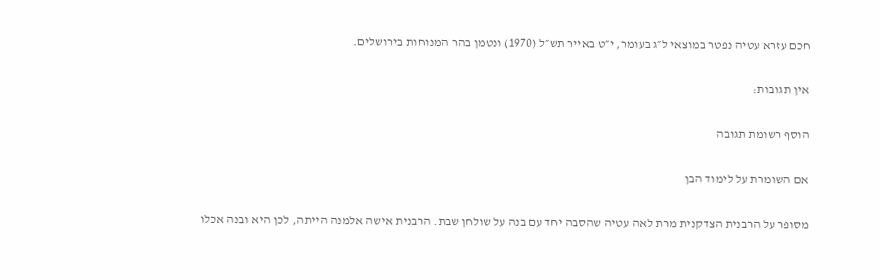חכם עזרא עטיה נפטר במוצאי ל״ג בעומר, י״ט באייר תש״ל (1970) ונטמן בהר המנוחות בירושלים.

אין תגובות:

הוסף רשומת תגובה

אם השומרת על לימוד הבן

מסופר על הרבנית הצדקנית מרת לאה עטיה שהסבה יחד עם בנה על שולחן שבת. הרבנית אישה אלמנה הייתה, לכן היא ובנה אכלו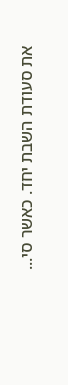את סעודת השבת יחד. כאשר סי...